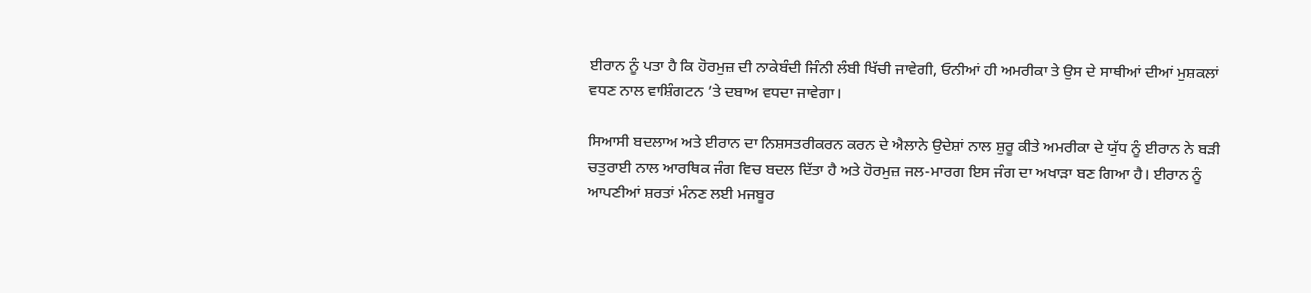ਈਰਾਨ ਨੂੰ ਪਤਾ ਹੈ ਕਿ ਹੋਰਮੁਜ਼ ਦੀ ਨਾਕੇਬੰਦੀ ਜਿੰਨੀ ਲੰਬੀ ਖਿੱਚੀ ਜਾਵੇਗੀ, ਓਨੀਆਂ ਹੀ ਅਮਰੀਕਾ ਤੇ ਉਸ ਦੇ ਸਾਥੀਆਂ ਦੀਆਂ ਮੁਸ਼ਕਲਾਂ ਵਧਣ ਨਾਲ ਵਾਸ਼ਿੰਗਟਨ ’ਤੇ ਦਬਾਅ ਵਧਦਾ ਜਾਵੇਗਾ।

ਸਿਆਸੀ ਬਦਲਾਅ ਅਤੇ ਈਰਾਨ ਦਾ ਨਿਸ਼ਸਤਰੀਕਰਨ ਕਰਨ ਦੇ ਐਲਾਨੇ ਉਦੇਸ਼ਾਂ ਨਾਲ ਸ਼ੁਰੂ ਕੀਤੇ ਅਮਰੀਕਾ ਦੇ ਯੁੱਧ ਨੂੰ ਈਰਾਨ ਨੇ ਬੜੀ ਚਤੁਰਾਈ ਨਾਲ ਆਰਥਿਕ ਜੰਗ ਵਿਚ ਬਦਲ ਦਿੱਤਾ ਹੈ ਅਤੇ ਹੋਰਮੁਜ਼ ਜਲ-ਮਾਰਗ ਇਸ ਜੰਗ ਦਾ ਅਖਾੜਾ ਬਣ ਗਿਆ ਹੈ। ਈਰਾਨ ਨੂੰ ਆਪਣੀਆਂ ਸ਼ਰਤਾਂ ਮੰਨਣ ਲਈ ਮਜਬੂਰ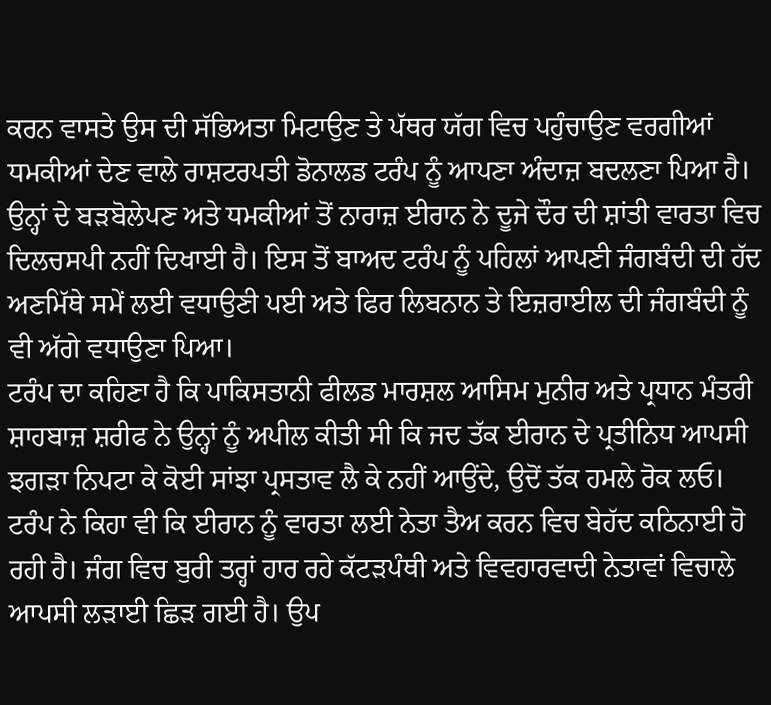ਕਰਨ ਵਾਸਤੇ ਉਸ ਦੀ ਸੱਭਿਅਤਾ ਮਿਟਾਉਣ ਤੇ ਪੱਥਰ ਯੱਗ ਵਿਚ ਪਹੁੰਚਾਉਣ ਵਰਗੀਆਂ ਧਮਕੀਆਂ ਦੇਣ ਵਾਲੇ ਰਾਸ਼ਟਰਪਤੀ ਡੋਨਾਲਡ ਟਰੰਪ ਨੂੰ ਆਪਣਾ ਅੰਦਾਜ਼ ਬਦਲਣਾ ਪਿਆ ਹੈ। ਉਨ੍ਹਾਂ ਦੇ ਬੜਬੋਲੇਪਣ ਅਤੇ ਧਮਕੀਆਂ ਤੋਂ ਨਾਰਾਜ਼ ਈਰਾਨ ਨੇ ਦੂਜੇ ਦੌਰ ਦੀ ਸ਼ਾਂਤੀ ਵਾਰਤਾ ਵਿਚ ਦਿਲਚਸਪੀ ਨਹੀਂ ਦਿਖਾਈ ਹੈ। ਇਸ ਤੋਂ ਬਾਅਦ ਟਰੰਪ ਨੂੰ ਪਹਿਲਾਂ ਆਪਣੀ ਜੰਗਬੰਦੀ ਦੀ ਹੱਦ ਅਣਮਿੱਥੇ ਸਮੇਂ ਲਈ ਵਧਾਉਣੀ ਪਈ ਅਤੇ ਫਿਰ ਲਿਬਨਾਨ ਤੇ ਇਜ਼ਰਾਈਲ ਦੀ ਜੰਗਬੰਦੀ ਨੂੰ ਵੀ ਅੱਗੇ ਵਧਾਉਣਾ ਪਿਆ।
ਟਰੰਪ ਦਾ ਕਹਿਣਾ ਹੈ ਕਿ ਪਾਕਿਸਤਾਨੀ ਫੀਲਡ ਮਾਰਸ਼ਲ ਆਸਿਮ ਮੁਨੀਰ ਅਤੇ ਪ੍ਰਧਾਨ ਮੰਤਰੀ ਸ਼ਾਹਬਾਜ਼ ਸ਼ਰੀਫ ਨੇ ਉਨ੍ਹਾਂ ਨੂੰ ਅਪੀਲ ਕੀਤੀ ਸੀ ਕਿ ਜਦ ਤੱਕ ਈਰਾਨ ਦੇ ਪ੍ਰਤੀਨਿਧ ਆਪਸੀ ਝਗੜਾ ਨਿਪਟਾ ਕੇ ਕੋਈ ਸਾਂਝਾ ਪ੍ਰਸਤਾਵ ਲੈ ਕੇ ਨਹੀਂ ਆਉਂਦੇ, ਉਦੋਂ ਤੱਕ ਹਮਲੇ ਰੋਕ ਲਓ।
ਟਰੰਪ ਨੇ ਕਿਹਾ ਵੀ ਕਿ ਈਰਾਨ ਨੂੰ ਵਾਰਤਾ ਲਈ ਨੇਤਾ ਤੈਅ ਕਰਨ ਵਿਚ ਬੇਹੱਦ ਕਠਿਨਾਈ ਹੋ ਰਹੀ ਹੈ। ਜੰਗ ਵਿਚ ਬੁਰੀ ਤਰ੍ਹਾਂ ਹਾਰ ਰਹੇ ਕੱਟੜਪੰਥੀ ਅਤੇ ਵਿਵਹਾਰਵਾਦੀ ਨੇਤਾਵਾਂ ਵਿਚਾਲੇ ਆਪਸੀ ਲੜਾਈ ਛਿੜ ਗਈ ਹੈ। ਉਪ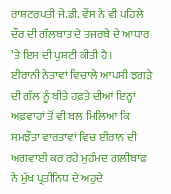ਰਾਸ਼ਟਰਪਤੀ ਜੇ.ਡੀ. ਵੇਂਸ ਨੇ ਵੀ ਪਹਿਲੇ ਦੌਰ ਦੀ ਗੱਲਬਾਤ ਦੇ ਤਜਰਬੇ ਦੇ ਆਧਾਰ ’ਤੇ ਇਸ ਦੀ ਪੁਸ਼ਟੀ ਕੀਤੀ ਹੈ।
ਈਰਾਨੀ ਨੇਤਾਵਾਂ ਵਿਚਾਲੇ ਆਪਸੀ ਝਗੜੇ ਦੀ ਗੱਲ ਨੂੰ ਬੀਤੇ ਹਫ਼ਤੇ ਦੀਆਂ ਇਨ੍ਹਾਂ ਅਫ਼ਵਾਹਾਂ ਤੋਂ ਵੀ ਬਲ ਮਿਲਿਆ ਕਿ ਸਮਝੌਤਾ ਵਾਰਤਾਵਾਂ ਵਿਚ ਈਰਾਨ ਦੀ ਅਗਵਾਈ ਕਰ ਰਹੇ ਮੁਹੰਮਦ ਗਲੀਬਾਫ ਨੇ ਮੁੱਖ ਪ੍ਰਤੀਨਿਧ ਦੇ ਅਹੁਦੇ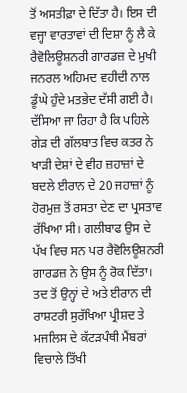ਤੋਂ ਅਸਤੀਫ਼ਾ ਦੇ ਦਿੱਤਾ ਹੈ। ਇਸ ਦੀ ਵਜ੍ਹਾ ਵਾਰਤਾਵਾਂ ਦੀ ਦਿਸ਼ਾ ਨੂੰ ਲੈ ਕੇ ਰੈਵੋਲਿਊਸ਼ਨਰੀ ਗਾਰਡਜ਼ ਦੇ ਮੁਖੀ ਜਨਰਲ ਅਹਿਮਦ ਵਹੀਦੀ ਨਾਲ ਡੂੰਘੇ ਹੁੰਦੇ ਮਤਭੇਦ ਦੱਸੀ ਗਈ ਹੈ। ਦੱਸਿਆ ਜਾ ਰਿਹਾ ਹੈ ਕਿ ਪਹਿਲੇ ਗੇੜ ਦੀ ਗੱਲਬਾਤ ਵਿਚ ਕਤਰ ਨੇ ਖਾੜੀ ਦੇਸ਼ਾਂ ਦੇ ਵੀਹ ਜ਼ਹਾਜ਼ਾਂ ਦੇ ਬਦਲੇ ਈਰਾਨ ਦੇ 20 ਜਹਾਜ਼ਾਂ ਨੂੰ ਹੋਰਮੁਜ਼ ਤੋਂ ਰਸਤਾ ਦੇਣ ਦਾ ਪ੍ਰਸਤਾਵ ਰੱਖਿਆ ਸੀ। ਗਲੀਬਾਫ ਉਸ ਦੇ ਪੱਖ ਵਿਚ ਸਨ ਪਰ ਰੈਵੋਲਿਊਸ਼ਨਰੀ ਗਾਰਡਜ਼ ਨੇ ਉਸ ਨੂੰ ਰੋਕ ਦਿੱਤਾ।
ਤਦ ਤੋਂ ਉਨ੍ਹਾਂ ਦੇ ਅਤੇ ਈਰਾਨ ਦੀ ਰਾਸ਼ਟਰੀ ਸੁਰੱਖਿਆ ਪ੍ਰੀਸ਼ਦ ਤੇ ਮਜਲਿਸ ਦੇ ਕੱਟੜਪੰਥੀ ਮੈਂਬਰਾਂ ਵਿਚਾਲੇ ਤਿੱਖੀ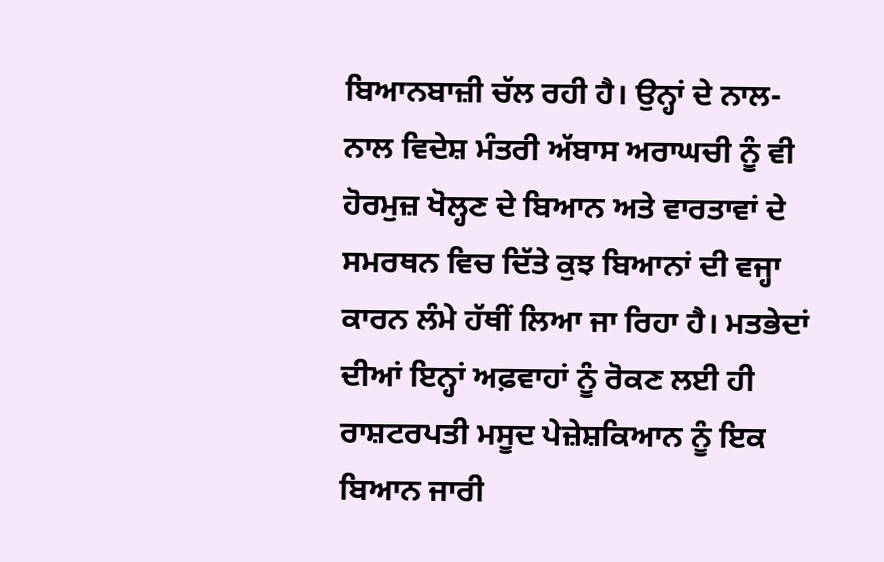ਬਿਆਨਬਾਜ਼ੀ ਚੱਲ ਰਹੀ ਹੈ। ਉਨ੍ਹਾਂ ਦੇ ਨਾਲ-ਨਾਲ ਵਿਦੇਸ਼ ਮੰਤਰੀ ਅੱਬਾਸ ਅਰਾਘਚੀ ਨੂੰ ਵੀ ਹੋਰਮੁਜ਼ ਖੋਲ੍ਹਣ ਦੇ ਬਿਆਨ ਅਤੇ ਵਾਰਤਾਵਾਂ ਦੇ ਸਮਰਥਨ ਵਿਚ ਦਿੱਤੇ ਕੁਝ ਬਿਆਨਾਂ ਦੀ ਵਜ੍ਹਾ ਕਾਰਨ ਲੰਮੇ ਹੱਥੀਂ ਲਿਆ ਜਾ ਰਿਹਾ ਹੈ। ਮਤਭੇਦਾਂ ਦੀਆਂ ਇਨ੍ਹਾਂ ਅਫ਼ਵਾਹਾਂ ਨੂੰ ਰੋਕਣ ਲਈ ਹੀ ਰਾਸ਼ਟਰਪਤੀ ਮਸੂਦ ਪੇਜ਼ੇਸ਼ਕਿਆਨ ਨੂੰ ਇਕ ਬਿਆਨ ਜਾਰੀ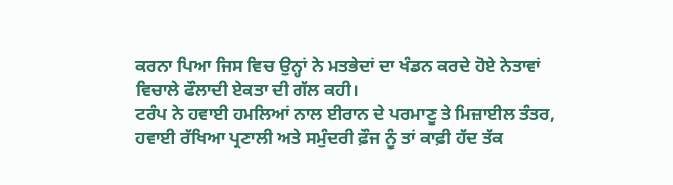ਕਰਨਾ ਪਿਆ ਜਿਸ ਵਿਚ ਉਨ੍ਹਾਂ ਨੇ ਮਤਭੇਦਾਂ ਦਾ ਖੰਡਨ ਕਰਦੇ ਹੋਏ ਨੇਤਾਵਾਂ ਵਿਚਾਲੇ ਫੌਲਾਦੀ ਏਕਤਾ ਦੀ ਗੱਲ ਕਹੀ।
ਟਰੰਪ ਨੇ ਹਵਾਈ ਹਮਲਿਆਂ ਨਾਲ ਈਰਾਨ ਦੇ ਪਰਮਾਣੂ ਤੇ ਮਿਜ਼ਾਈਲ ਤੰਤਰ, ਹਵਾਈ ਰੱਖਿਆ ਪ੍ਰਣਾਲੀ ਅਤੇ ਸਮੁੰਦਰੀ ਫ਼ੌਜ ਨੂੰ ਤਾਂ ਕਾਫ਼ੀ ਹੱਦ ਤੱਕ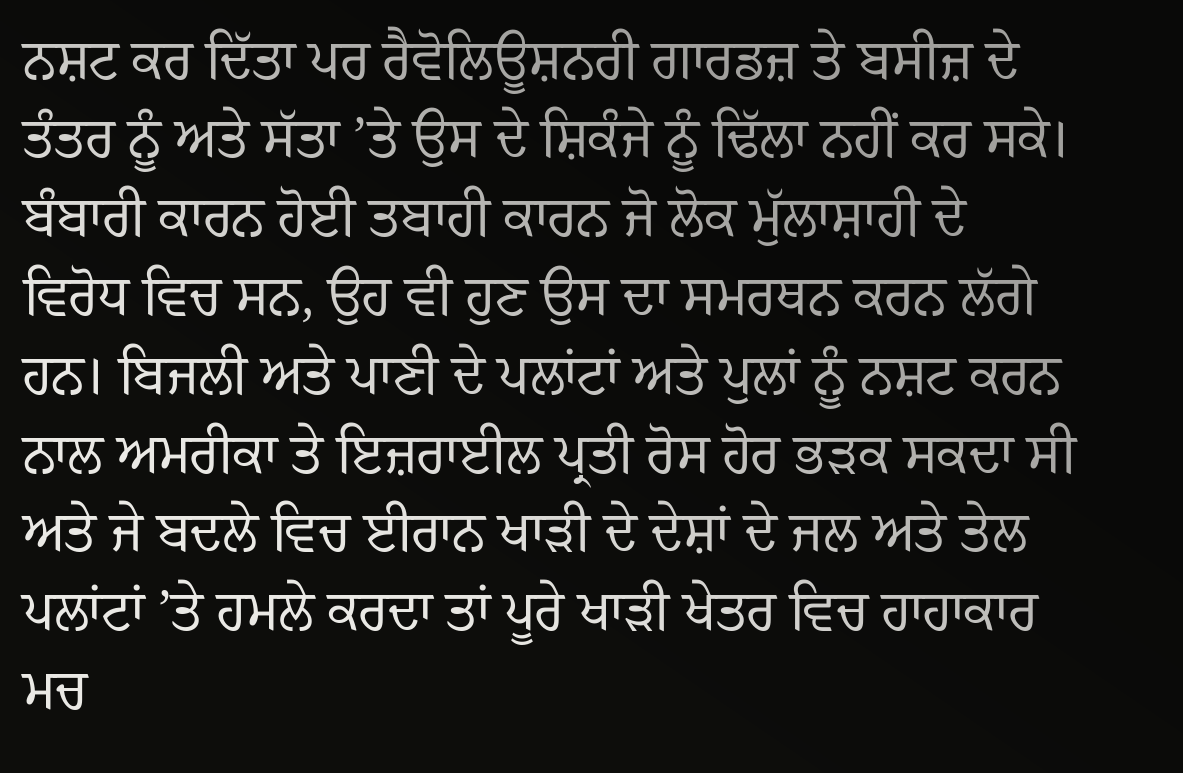ਨਸ਼ਟ ਕਰ ਦਿੱਤਾ ਪਰ ਰੈਵੋਲਿਊਸ਼ਨਰੀ ਗਾਰਡਜ਼ ਤੇ ਬਸੀਜ਼ ਦੇ ਤੰਤਰ ਨੂੰ ਅਤੇ ਸੱਤਾ ’ਤੇ ਉਸ ਦੇ ਸ਼ਿਕੰਜੇ ਨੂੰ ਢਿੱਲਾ ਨਹੀਂ ਕਰ ਸਕੇ। ਬੰਬਾਰੀ ਕਾਰਨ ਹੋਈ ਤਬਾਹੀ ਕਾਰਨ ਜੋ ਲੋਕ ਮੁੱਲਾਸ਼ਾਹੀ ਦੇ ਵਿਰੋਧ ਵਿਚ ਸਨ, ਉਹ ਵੀ ਹੁਣ ਉਸ ਦਾ ਸਮਰਥਨ ਕਰਨ ਲੱਗੇ ਹਨ। ਬਿਜਲੀ ਅਤੇ ਪਾਣੀ ਦੇ ਪਲਾਂਟਾਂ ਅਤੇ ਪੁਲਾਂ ਨੂੰ ਨਸ਼ਟ ਕਰਨ ਨਾਲ ਅਮਰੀਕਾ ਤੇ ਇਜ਼ਰਾਈਲ ਪ੍ਰਤੀ ਰੋਸ ਹੋਰ ਭੜਕ ਸਕਦਾ ਸੀ ਅਤੇ ਜੇ ਬਦਲੇ ਵਿਚ ਈਰਾਨ ਖਾੜੀ ਦੇ ਦੇਸ਼ਾਂ ਦੇ ਜਲ ਅਤੇ ਤੇਲ ਪਲਾਂਟਾਂ ’ਤੇ ਹਮਲੇ ਕਰਦਾ ਤਾਂ ਪੂਰੇ ਖਾੜੀ ਖੇਤਰ ਵਿਚ ਹਾਹਾਕਾਰ ਮਚ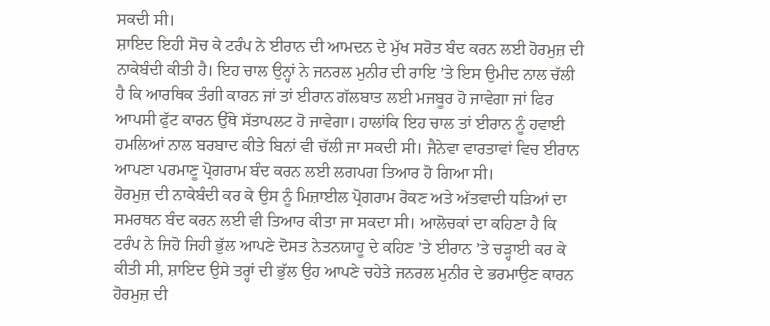ਸਕਦੀ ਸੀ।
ਸ਼ਾਇਦ ਇਹੀ ਸੋਚ ਕੇ ਟਰੰਪ ਨੇ ਈਰਾਨ ਦੀ ਆਮਦਨ ਦੇ ਮੁੱਖ ਸਰੋਤ ਬੰਦ ਕਰਨ ਲਈ ਹੋਰਮੁਜ਼ ਦੀ ਨਾਕੇਬੰਦੀ ਕੀਤੀ ਹੈ। ਇਹ ਚਾਲ ਉਨ੍ਹਾਂ ਨੇ ਜਨਰਲ ਮੁਨੀਰ ਦੀ ਰਾਇ ’ਤੇ ਇਸ ਉਮੀਦ ਨਾਲ ਚੱਲੀ ਹੈ ਕਿ ਆਰਥਿਕ ਤੰਗੀ ਕਾਰਨ ਜਾਂ ਤਾਂ ਈਰਾਨ ਗੱਲਬਾਤ ਲਈ ਮਜਬੂਰ ਹੋ ਜਾਵੇਗਾ ਜਾਂ ਫਿਰ ਆਪਸੀ ਫੁੱਟ ਕਾਰਨ ਉੱਥੇ ਸੱਤਾਪਲਟ ਹੋ ਜਾਵੇਗਾ। ਹਾਲਾਂਕਿ ਇਹ ਚਾਲ ਤਾਂ ਈਰਾਨ ਨੂੰ ਹਵਾਈ ਹਮਲਿਆਂ ਨਾਲ ਬਰਬਾਦ ਕੀਤੇ ਬਿਨਾਂ ਵੀ ਚੱਲੀ ਜਾ ਸਕਦੀ ਸੀ। ਜੈਨੇਵਾ ਵਾਰਤਾਵਾਂ ਵਿਚ ਈਰਾਨ ਆਪਣਾ ਪਰਮਾਣੂ ਪ੍ਰੋਗਰਾਮ ਬੰਦ ਕਰਨ ਲਈ ਲਗਪਗ ਤਿਆਰ ਹੋ ਗਿਆ ਸੀ।
ਹੋਰਮੁਜ਼ ਦੀ ਨਾਕੇਬੰਦੀ ਕਰ ਕੇ ਉਸ ਨੂੰ ਮਿਜ਼ਾਈਲ ਪ੍ਰੋਗਰਾਮ ਰੋਕਣ ਅਤੇ ਅੱਤਵਾਦੀ ਧੜਿਆਂ ਦਾ ਸਮਰਥਨ ਬੰਦ ਕਰਨ ਲਈ ਵੀ ਤਿਆਰ ਕੀਤਾ ਜਾ ਸਕਦਾ ਸੀ। ਆਲੋਚਕਾਂ ਦਾ ਕਹਿਣਾ ਹੈ ਕਿ ਟਰੰਪ ਨੇ ਜਿਹੋ ਜਿਹੀ ਭੁੱਲ ਆਪਣੇ ਦੋਸਤ ਨੇਤਨਯਾਹੂ ਦੇ ਕਹਿਣ ’ਤੇ ਈਰਾਨ ’ਤੇ ਚੜ੍ਹਾਈ ਕਰ ਕੇ ਕੀਤੀ ਸੀ, ਸ਼ਾਇਦ ਉਸੇ ਤਰ੍ਹਾਂ ਦੀ ਭੁੱਲ ਉਹ ਆਪਣੇ ਚਹੇਤੇ ਜਨਰਲ ਮੁਨੀਰ ਦੇ ਭਰਮਾਉਣ ਕਾਰਨ ਹੋਰਮੁਜ਼ ਦੀ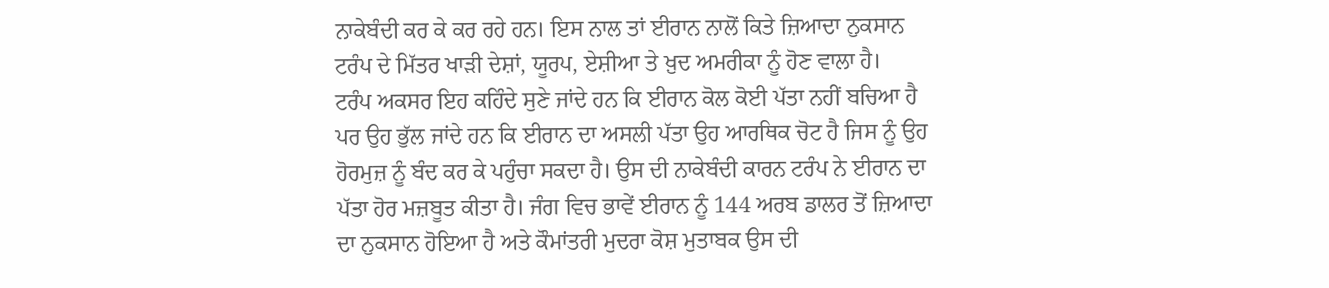ਨਾਕੇਬੰਦੀ ਕਰ ਕੇ ਕਰ ਰਹੇ ਹਨ। ਇਸ ਨਾਲ ਤਾਂ ਈਰਾਨ ਨਾਲੋਂ ਕਿਤੇ ਜ਼ਿਆਦਾ ਨੁਕਸਾਨ ਟਰੰਪ ਦੇ ਮਿੱਤਰ ਖਾੜੀ ਦੇਸ਼ਾਂ, ਯੂਰਪ, ਏਸ਼ੀਆ ਤੇ ਖ਼ੁਦ ਅਮਰੀਕਾ ਨੂੰ ਹੋਣ ਵਾਲਾ ਹੈ।
ਟਰੰਪ ਅਕਸਰ ਇਹ ਕਹਿੰਦੇ ਸੁਣੇ ਜਾਂਦੇ ਹਨ ਕਿ ਈਰਾਨ ਕੋਲ ਕੋਈ ਪੱਤਾ ਨਹੀਂ ਬਚਿਆ ਹੈ ਪਰ ਉਹ ਭੁੱਲ ਜਾਂਦੇ ਹਨ ਕਿ ਈਰਾਨ ਦਾ ਅਸਲੀ ਪੱਤਾ ਉਹ ਆਰਥਿਕ ਚੋਟ ਹੈ ਜਿਸ ਨੂੰ ਉਹ ਹੋਰਮੁਜ਼ ਨੂੰ ਬੰਦ ਕਰ ਕੇ ਪਹੁੰਚਾ ਸਕਦਾ ਹੈ। ਉਸ ਦੀ ਨਾਕੇਬੰਦੀ ਕਾਰਨ ਟਰੰਪ ਨੇ ਈਰਾਨ ਦਾ ਪੱਤਾ ਹੋਰ ਮਜ਼ਬੂਤ ਕੀਤਾ ਹੈ। ਜੰਗ ਵਿਚ ਭਾਵੇਂ ਈਰਾਨ ਨੂੰ 144 ਅਰਬ ਡਾਲਰ ਤੋਂ ਜ਼ਿਆਦਾ ਦਾ ਨੁਕਸਾਨ ਹੋਇਆ ਹੈ ਅਤੇ ਕੌਮਾਂਤਰੀ ਮੁਦਰਾ ਕੋਸ਼ ਮੁਤਾਬਕ ਉਸ ਦੀ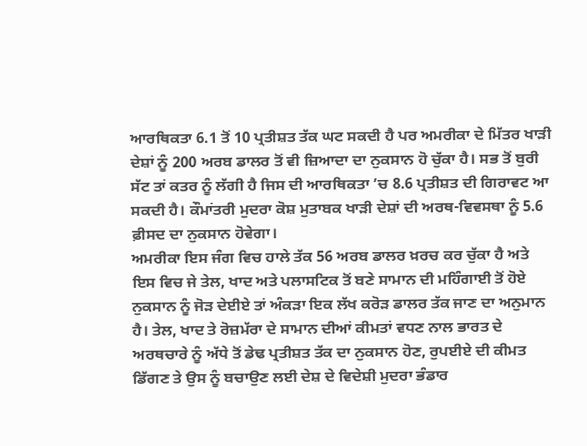ਆਰਥਿਕਤਾ 6.1 ਤੋਂ 10 ਪ੍ਰਤੀਸ਼ਤ ਤੱਕ ਘਟ ਸਕਦੀ ਹੈ ਪਰ ਅਮਰੀਕਾ ਦੇ ਮਿੱਤਰ ਖਾੜੀ ਦੇਸ਼ਾਂ ਨੂੰ 200 ਅਰਬ ਡਾਲਰ ਤੋਂ ਵੀ ਜ਼ਿਆਦਾ ਦਾ ਨੁਕਸਾਨ ਹੋ ਚੁੱਕਾ ਹੈ। ਸਭ ਤੋਂ ਬੁਰੀ ਸੱਟ ਤਾਂ ਕਤਰ ਨੂੰ ਲੱਗੀ ਹੈ ਜਿਸ ਦੀ ਆਰਥਿਕਤਾ ’ਚ 8.6 ਪ੍ਰਤੀਸ਼ਤ ਦੀ ਗਿਰਾਵਟ ਆ ਸਕਦੀ ਹੈ। ਕੌਮਾਂਤਰੀ ਮੁਦਰਾ ਕੋਸ਼ ਮੁਤਾਬਕ ਖਾੜੀ ਦੇਸ਼ਾਂ ਦੀ ਅਰਥ-ਵਿਵਸਥਾ ਨੂੰ 5.6 ਫ਼ੀਸਦ ਦਾ ਨੁਕਸਾਨ ਹੋਵੇਗਾ।
ਅਮਰੀਕਾ ਇਸ ਜੰਗ ਵਿਚ ਹਾਲੇ ਤੱਕ 56 ਅਰਬ ਡਾਲਰ ਖ਼ਰਚ ਕਰ ਚੁੱਕਾ ਹੈ ਅਤੇ ਇਸ ਵਿਚ ਜੇ ਤੇਲ, ਖਾਦ ਅਤੇ ਪਲਾਸਟਿਕ ਤੋਂ ਬਣੇ ਸਾਮਾਨ ਦੀ ਮਹਿੰਗਾਈ ਤੋਂ ਹੋਏ ਨੁਕਸਾਨ ਨੂੰ ਜੋੜ ਦੇਈਏ ਤਾਂ ਅੰਕੜਾ ਇਕ ਲੱਖ ਕਰੋੜ ਡਾਲਰ ਤੱਕ ਜਾਣ ਦਾ ਅਨੁਮਾਨ ਹੈ। ਤੇਲ, ਖਾਦ ਤੇ ਰੋਜ਼ਮੱਰਾ ਦੇ ਸਾਮਾਨ ਦੀਆਂ ਕੀਮਤਾਂ ਵਧਣ ਨਾਲ ਭਾਰਤ ਦੇ ਅਰਥਚਾਰੇ ਨੂੰ ਅੱਧੇ ਤੋਂ ਡੇਢ ਪ੍ਰਤੀਸ਼ਤ ਤੱਕ ਦਾ ਨੁਕਸਾਨ ਹੋਣ, ਰੁਪਈਏ ਦੀ ਕੀਮਤ ਡਿੱਗਣ ਤੇ ਉਸ ਨੂੰ ਬਚਾਉਣ ਲਈ ਦੇਸ਼ ਦੇ ਵਿਦੇਸ਼ੀ ਮੁਦਰਾ ਭੰਡਾਰ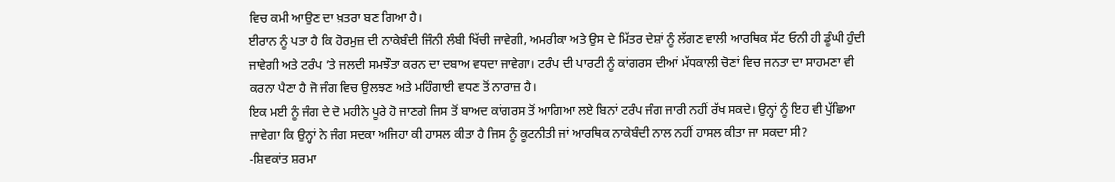ਵਿਚ ਕਮੀ ਆਉਣ ਦਾ ਖ਼ਤਰਾ ਬਣ ਗਿਆ ਹੈ।
ਈਰਾਨ ਨੂੰ ਪਤਾ ਹੈ ਕਿ ਹੋਰਮੁਜ਼ ਦੀ ਨਾਕੇਬੰਦੀ ਜਿੰਨੀ ਲੰਬੀ ਖਿੱਚੀ ਜਾਵੇਗੀ, ਅਮਰੀਕਾ ਅਤੇ ਉਸ ਦੇ ਮਿੱਤਰ ਦੇਸ਼ਾਂ ਨੂੰ ਲੱਗਣ ਵਾਲੀ ਆਰਥਿਕ ਸੱਟ ਓਨੀ ਹੀ ਡੂੰਘੀ ਹੁੰਦੀ ਜਾਵੇਗੀ ਅਤੇ ਟਰੰਪ ’ਤੇ ਜਲਦੀ ਸਮਝੌਤਾ ਕਰਨ ਦਾ ਦਬਾਅ ਵਧਦਾ ਜਾਵੇਗਾ। ਟਰੰਪ ਦੀ ਪਾਰਟੀ ਨੂੰ ਕਾਂਗਰਸ ਦੀਆਂ ਮੱਧਕਾਲੀ ਚੋਣਾਂ ਵਿਚ ਜਨਤਾ ਦਾ ਸਾਹਮਣਾ ਵੀ ਕਰਨਾ ਪੈਣਾ ਹੈ ਜੋ ਜੰਗ ਵਿਚ ਉਲਝਣ ਅਤੇ ਮਹਿੰਗਾਈ ਵਧਣ ਤੋਂ ਨਾਰਾਜ਼ ਹੈ।
ਇਕ ਮਈ ਨੂੰ ਜੰਗ ਦੇ ਦੋ ਮਹੀਨੇ ਪੂਰੇ ਹੋ ਜਾਣਗੇ ਜਿਸ ਤੋਂ ਬਾਅਦ ਕਾਂਗਰਸ ਤੋਂ ਆਗਿਆ ਲਏ ਬਿਨਾਂ ਟਰੰਪ ਜੰਗ ਜਾਰੀ ਨਹੀਂ ਰੱਖ ਸਕਦੇ। ਉਨ੍ਹਾਂ ਨੂੰ ਇਹ ਵੀ ਪੁੱਛਿਆ ਜਾਵੇਗਾ ਕਿ ਉਨ੍ਹਾਂ ਨੇ ਜੰਗ ਸਦਕਾ ਅਜਿਹਾ ਕੀ ਹਾਸਲ ਕੀਤਾ ਹੈ ਜਿਸ ਨੂੰ ਕੂਟਨੀਤੀ ਜਾਂ ਆਰਥਿਕ ਨਾਕੇਬੰਦੀ ਨਾਲ ਨਹੀਂ ਹਾਸਲ ਕੀਤਾ ਜਾ ਸਕਦਾ ਸੀ?
-ਸ਼ਿਵਕਾਂਤ ਸ਼ਰਮਾ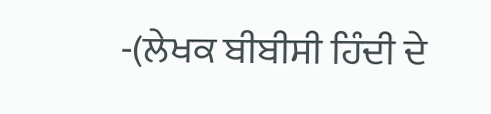-(ਲੇਖਕ ਬੀਬੀਸੀ ਹਿੰਦੀ ਦੇ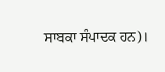ਸਾਬਕਾ ਸੰਪਾਦਕ ਹਨ)।